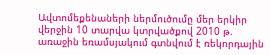Ավտոմեքենաների ներմուծումը մեր երկիր վերջին 10 տարվա կտրվածքով 2010 թ. առաջին եռամսյակում գտնվում է ռեկորդային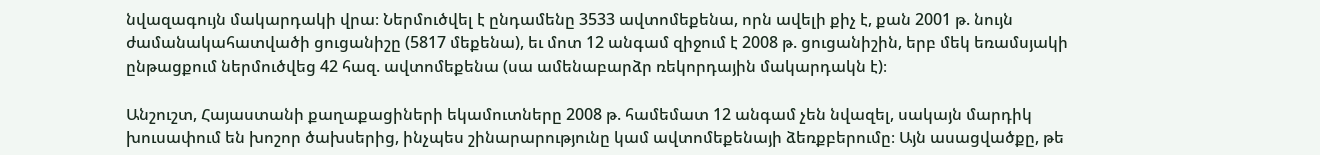նվազագույն մակարդակի վրա։ Ներմուծվել է ընդամենը 3533 ավտոմեքենա, որն ավելի քիչ է, քան 2001 թ. նույն ժամանակահատվածի ցուցանիշը (5817 մեքենա), եւ մոտ 12 անգամ զիջում է 2008 թ. ցուցանիշին, երբ մեկ եռամսյակի ընթացքում ներմուծվեց 42 հազ. ավտոմեքենա (սա ամենաբարձր ռեկորդային մակարդակն է)։

Անշուշտ, Հայաստանի քաղաքացիների եկամուտները 2008 թ. համեմատ 12 անգամ չեն նվազել, սակայն մարդիկ խուսափում են խոշոր ծախսերից, ինչպես շինարարությունը կամ ավտոմեքենայի ձեռքբերումը։ Այն ասացվածքը, թե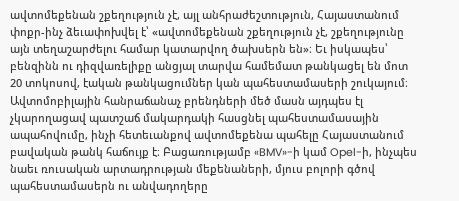ավտոմեքենան շքեղություն չէ, այլ անհրաժեշտություն, Հայաստանում փոքր-ինչ ձեւափոխվել է՝ «ավտոմեքենան շքեղություն չէ, շքեղությունը այն տեղաշարժելու համար կատարվող ծախսերն են»։ Եւ իսկապես՝ բենզինն ու դիզվառելիքը անցյալ տարվա համեմատ թանկացել են մոտ 20 տոկոսով, էական թանկացումներ կան պահեստամասերի շուկայում։ Ավտոմոբիլային հանրաճանաչ բրենդների մեծ մասն այդպես էլ չկարողացավ պատշաճ մակարդակի հասցնել պահեստամասային ապահովումը, ինչի հետեւանքով ավտոմեքենա պահելը Հայաստանում բավական թանկ հաճույք է։ Բացառությամբ «BMV»-ի կամ Opel-ի, ինչպես նաեւ ռուսական արտադրության մեքենաների, մյուս բոլորի գծով պահեստամասերն ու անվադողերը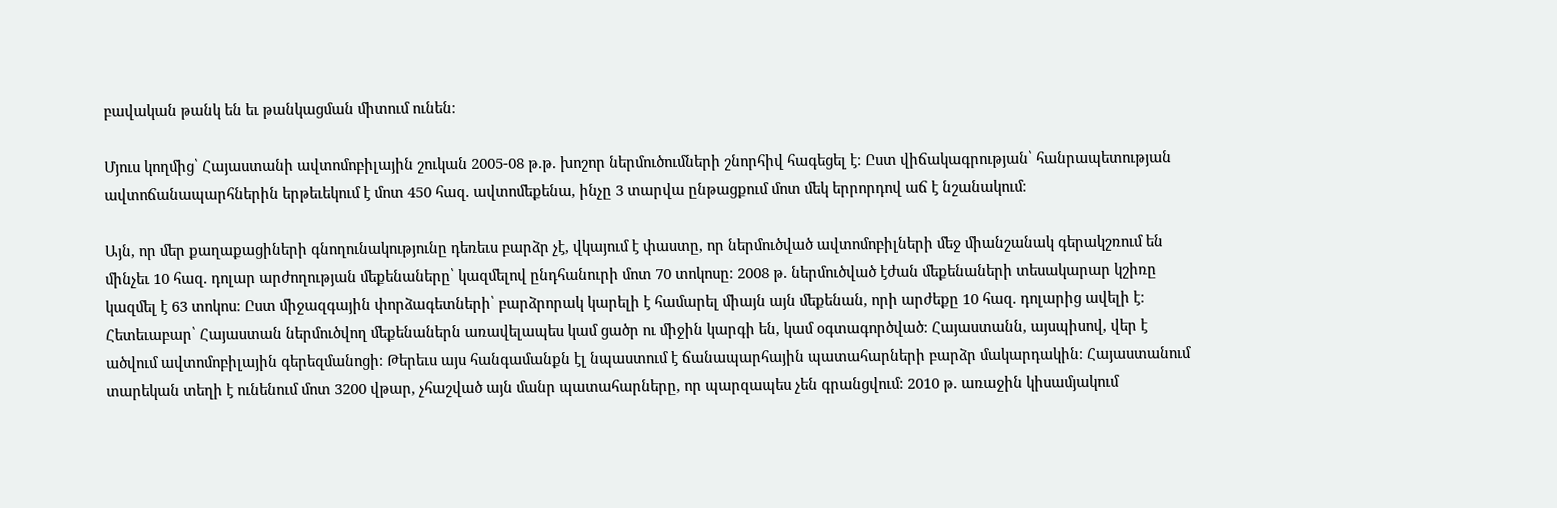բավական թանկ են եւ թանկացման միտում ունեն։

Մյուս կողմից՝ Հայաստանի ավտոմոբիլային շուկան 2005-08 թ.թ. խոշոր ներմուծումների շնորհիվ հագեցել է։ Ըստ վիճակագրության՝ հանրապետության ավտոճանապարհներին երթեւեկում է մոտ 450 հազ. ավտոմեքենա, ինչը 3 տարվա ընթացքում մոտ մեկ երրորդով աճ է նշանակում։

Այն, որ մեր քաղաքացիների գնողունակությունը դեռեւս բարձր չէ, վկայում է փաստը, որ ներմուծված ավտոմոբիլների մեջ միանշանակ գերակշռում են մինչեւ 10 հազ. դոլար արժողության մեքենաները՝ կազմելով ընդհանուրի մոտ 70 տոկոսը։ 2008 թ. ներմուծված էժան մեքենաների տեսակարար կշիռը կազմել է 63 տոկոս։ Ըստ միջազգային փորձագետների՝ բարձրորակ կարելի է համարել միայն այն մեքենան, որի արժեքը 10 հազ. դոլարից ավելի է։ Հետեւաբար՝ Հայաստան ներմուծվող մեքենաներն առավելապես կամ ցածր ու միջին կարգի են, կամ օգտագործված։ Հայաստանն, այսպիսով, վեր է ածվում ավտոմոբիլային գերեզմանոցի։ Թերեւս այս հանգամանքն էլ նպաստում է ճանապարհային պատահարների բարձր մակարդակին։ Հայաստանում տարեկան տեղի է ունենում մոտ 3200 վթար, չհաշված այն մանր պատահարները, որ պարզապես չեն գրանցվում։ 2010 թ. առաջին կիսամյակում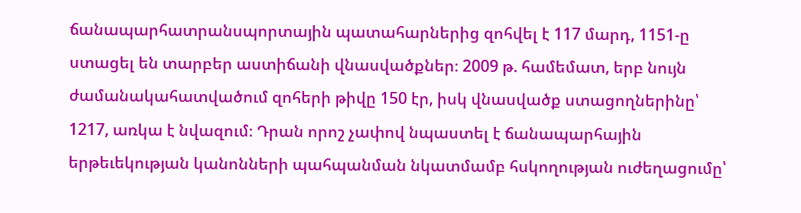ճանապարհատրանսպորտային պատահարներից զոհվել է 117 մարդ, 1151-ը ստացել են տարբեր աստիճանի վնասվածքներ։ 2009 թ. համեմատ, երբ նույն ժամանակահատվածում զոհերի թիվը 150 էր, իսկ վնասվածք ստացողներինը՝ 1217, առկա է նվազում։ Դրան որոշ չափով նպաստել է ճանապարհային երթեւեկության կանոնների պահպանման նկատմամբ հսկողության ուժեղացումը՝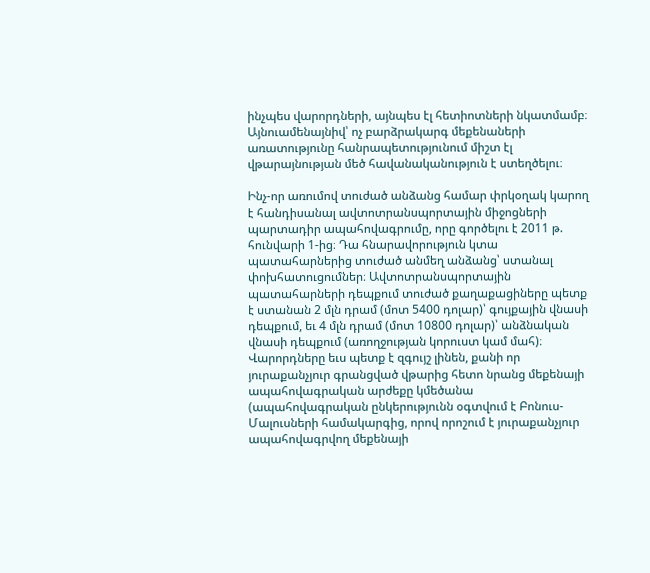ինչպես վարորդների, այնպես էլ հետիոտների նկատմամբ։ Այնուամենայնիվ՝ ոչ բարձրակարգ մեքենաների առատությունը հանրապետությունում միշտ էլ վթարայնության մեծ հավանականություն է ստեղծելու։

Ինչ-որ առումով տուժած անձանց համար փրկօղակ կարող է հանդիսանալ ավտոտրանսպորտային միջոցների պարտադիր ապահովագրումը, որը գործելու է 2011 թ. հունվարի 1-ից։ Դա հնարավորություն կտա պատահարներից տուժած անմեղ անձանց՝ ստանալ փոխհատուցումներ։ Ավտոտրանսպորտային պատահարների դեպքում տուժած քաղաքացիները պետք է ստանան 2 մլն դրամ (մոտ 5400 դոլար)՝ գույքային վնասի դեպքում, եւ 4 մլն դրամ (մոտ 10800 դոլար)՝ անձնական վնասի դեպքում (առողջության կորուստ կամ մահ)։ Վարորդները եւս պետք է զգույշ լինեն, քանի որ յուրաքանչյուր գրանցված վթարից հետո նրանց մեքենայի ապահովագրական արժեքը կմեծանա (ապահովագրական ընկերությունն օգտվում է Բոնուս-Մալուսների համակարգից, որով որոշում է յուրաքանչյուր ապահովագրվող մեքենայի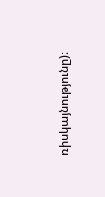ռիսկայնությունը)։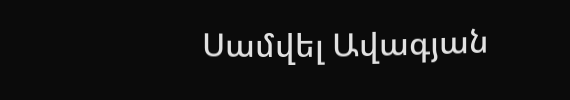Սամվել Ավագյան